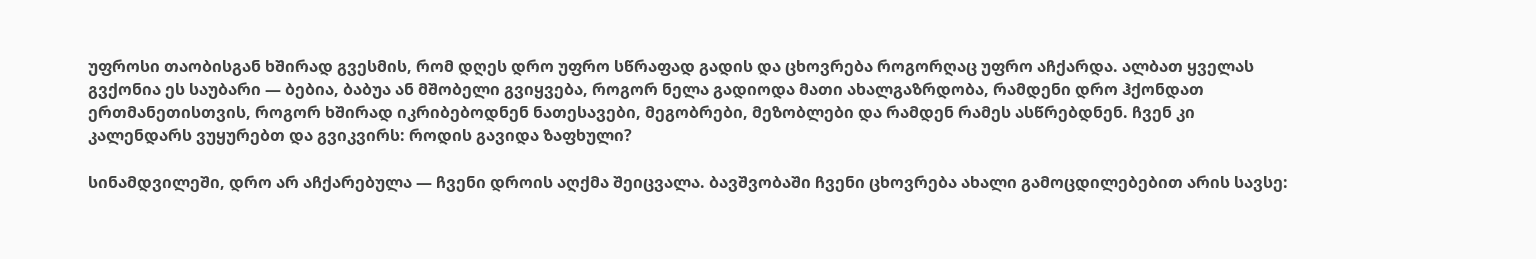უფროსი თაობისგან ხშირად გვესმის, რომ დღეს დრო უფრო სწრაფად გადის და ცხოვრება როგორღაც უფრო აჩქარდა. ალბათ ყველას გვქონია ეს საუბარი — ბებია, ბაბუა ან მშობელი გვიყვება, როგორ ნელა გადიოდა მათი ახალგაზრდობა, რამდენი დრო ჰქონდათ ერთმანეთისთვის, როგორ ხშირად იკრიბებოდნენ ნათესავები, მეგობრები, მეზობლები და რამდენ რამეს ასწრებდნენ. ჩვენ კი კალენდარს ვუყურებთ და გვიკვირს: როდის გავიდა ზაფხული?

სინამდვილეში, დრო არ აჩქარებულა — ჩვენი დროის აღქმა შეიცვალა. ბავშვობაში ჩვენი ცხოვრება ახალი გამოცდილებებით არის სავსე: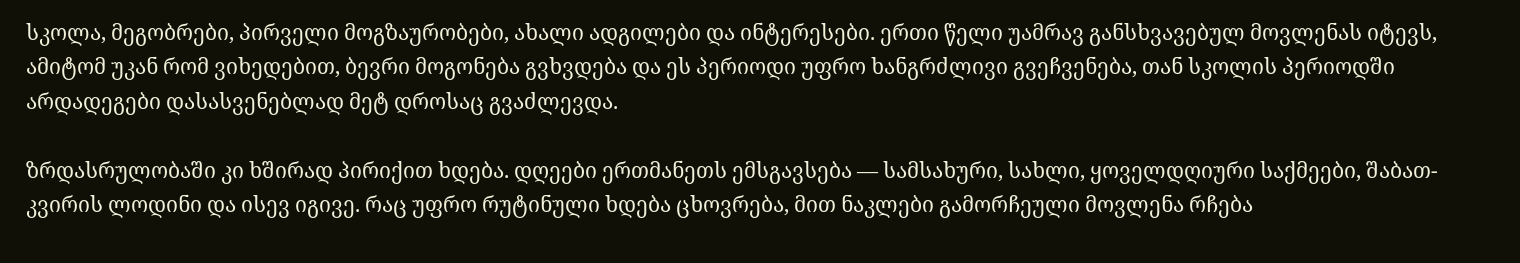სკოლა, მეგობრები, პირველი მოგზაურობები, ახალი ადგილები და ინტერესები. ერთი წელი უამრავ განსხვავებულ მოვლენას იტევს, ამიტომ უკან რომ ვიხედებით, ბევრი მოგონება გვხვდება და ეს პერიოდი უფრო ხანგრძლივი გვეჩვენება, თან სკოლის პერიოდში არდადეგები დასასვენებლად მეტ დროსაც გვაძლევდა.

ზრდასრულობაში კი ხშირად პირიქით ხდება. დღეები ერთმანეთს ემსგავსება — სამსახური, სახლი, ყოველდღიური საქმეები, შაბათ-კვირის ლოდინი და ისევ იგივე. რაც უფრო რუტინული ხდება ცხოვრება, მით ნაკლები გამორჩეული მოვლენა რჩება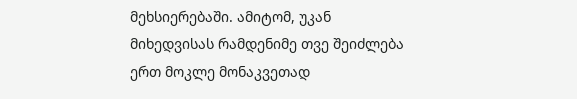მეხსიერებაში. ამიტომ, უკან მიხედვისას რამდენიმე თვე შეიძლება ერთ მოკლე მონაკვეთად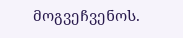მოგვეჩვენოს.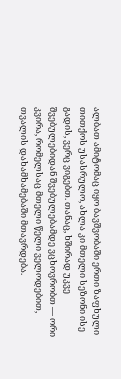ალბათ ამიტომაც იყო ბავშვობაში ერთი ზაფხული თითქოს უსასრულო, ახლა კი მთელი სეზონი ისე გადის, ვერც ვიგებთ. თანაც, ხშირად უკვე შვებულებიდან შვებულებამდე ვცხოვრობთ — ორი კვირა, რომელსაც მთელი წელი ველოდებით, თვალის დახამხამებაში მთავრდება.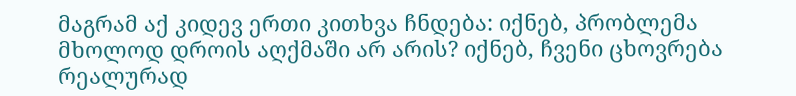მაგრამ აქ კიდევ ერთი კითხვა ჩნდება: იქნებ, პრობლემა მხოლოდ დროის აღქმაში არ არის? იქნებ, ჩვენი ცხოვრება რეალურად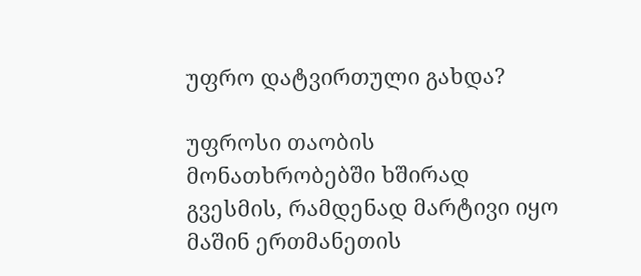უფრო დატვირთული გახდა?

უფროსი თაობის მონათხრობებში ხშირად გვესმის, რამდენად მარტივი იყო მაშინ ერთმანეთის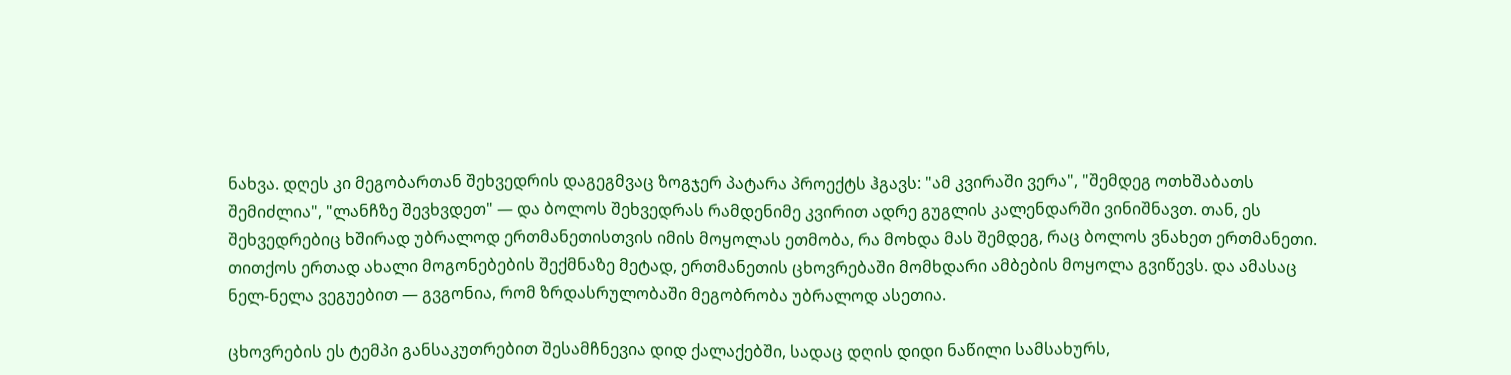ნახვა. დღეს კი მეგობართან შეხვედრის დაგეგმვაც ზოგჯერ პატარა პროექტს ჰგავს: "ამ კვირაში ვერა", "შემდეგ ოთხშაბათს შემიძლია", "ლანჩზე შევხვდეთ" — და ბოლოს შეხვედრას რამდენიმე კვირით ადრე გუგლის კალენდარში ვინიშნავთ. თან, ეს შეხვედრებიც ხშირად უბრალოდ ერთმანეთისთვის იმის მოყოლას ეთმობა, რა მოხდა მას შემდეგ, რაც ბოლოს ვნახეთ ერთმანეთი. თითქოს ერთად ახალი მოგონებების შექმნაზე მეტად, ერთმანეთის ცხოვრებაში მომხდარი ამბების მოყოლა გვიწევს. და ამასაც ნელ-ნელა ვეგუებით — გვგონია, რომ ზრდასრულობაში მეგობრობა უბრალოდ ასეთია.

ცხოვრების ეს ტემპი განსაკუთრებით შესამჩნევია დიდ ქალაქებში, სადაც დღის დიდი ნაწილი სამსახურს,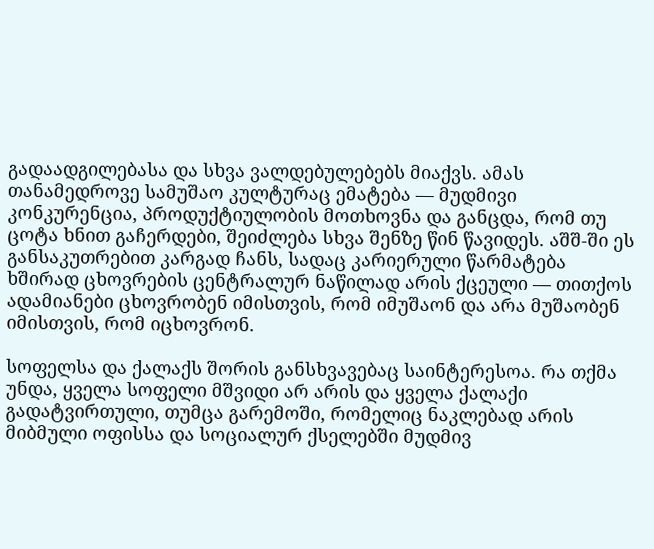გადაადგილებასა და სხვა ვალდებულებებს მიაქვს. ამას თანამედროვე სამუშაო კულტურაც ემატება — მუდმივი კონკურენცია, პროდუქტიულობის მოთხოვნა და განცდა, რომ თუ ცოტა ხნით გაჩერდები, შეიძლება სხვა შენზე წინ წავიდეს. აშშ-ში ეს განსაკუთრებით კარგად ჩანს, სადაც კარიერული წარმატება ხშირად ცხოვრების ცენტრალურ ნაწილად არის ქცეული — თითქოს ადამიანები ცხოვრობენ იმისთვის, რომ იმუშაონ და არა მუშაობენ იმისთვის, რომ იცხოვრონ.

სოფელსა და ქალაქს შორის განსხვავებაც საინტერესოა. რა თქმა უნდა, ყველა სოფელი მშვიდი არ არის და ყველა ქალაქი გადატვირთული, თუმცა გარემოში, რომელიც ნაკლებად არის მიბმული ოფისსა და სოციალურ ქსელებში მუდმივ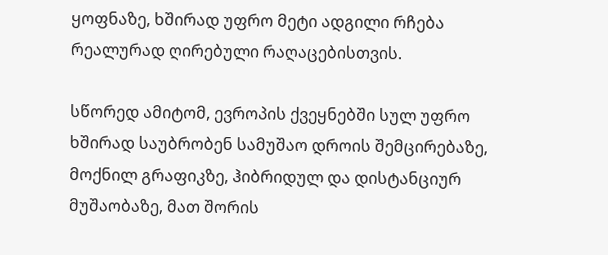ყოფნაზე, ხშირად უფრო მეტი ადგილი რჩება რეალურად ღირებული რაღაცებისთვის.

სწორედ ამიტომ, ევროპის ქვეყნებში სულ უფრო ხშირად საუბრობენ სამუშაო დროის შემცირებაზე, მოქნილ გრაფიკზე, ჰიბრიდულ და დისტანციურ მუშაობაზე, მათ შორის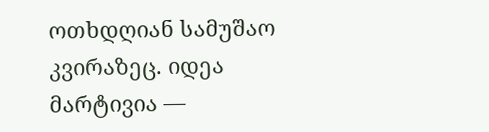ოთხდღიან სამუშაო კვირაზეც. იდეა მარტივია —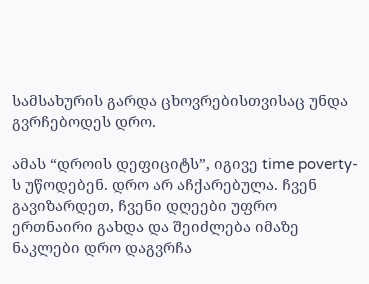სამსახურის გარდა ცხოვრებისთვისაც უნდა გვრჩებოდეს დრო.

ამას “დროის დეფიციტს”, იგივე time poverty-ს უწოდებენ. დრო არ აჩქარებულა. ჩვენ გავიზარდეთ, ჩვენი დღეები უფრო ერთნაირი გახდა და შეიძლება იმაზე ნაკლები დრო დაგვრჩა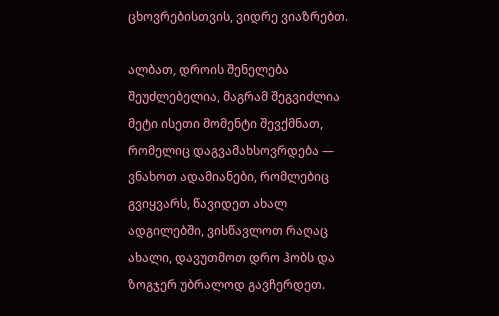ცხოვრებისთვის, ვიდრე ვიაზრებთ.

ალბათ, დროის შენელება შეუძლებელია, მაგრამ შეგვიძლია მეტი ისეთი მომენტი შევქმნათ, რომელიც დაგვამახსოვრდება — ვნახოთ ადამიანები, რომლებიც გვიყვარს, წავიდეთ ახალ ადგილებში, ვისწავლოთ რაღაც ახალი, დავუთმოთ დრო ჰობს და ზოგჯერ უბრალოდ გავჩერდეთ.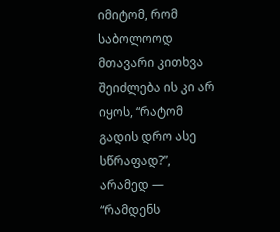იმიტომ, რომ საბოლოოდ მთავარი კითხვა შეიძლება ის კი არ იყოს, “რატომ გადის დრო ასე სწრაფად?”, არამედ — “რამდენს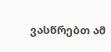ვასწრებთ ამ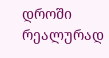დროში რეალურად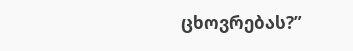ცხოვრებას?”